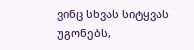ვინც სხვას სიტყვას უგონებს,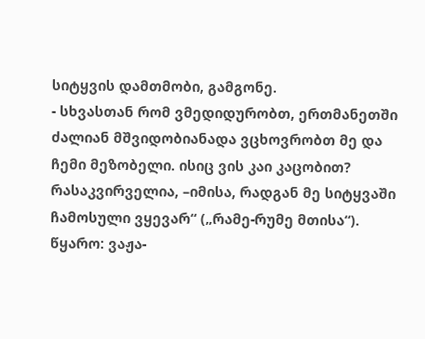სიტყვის დამთმობი, გამგონე.
- სხვასთან რომ ვმედიდურობთ, ერთმანეთში ძალიან მშვიდობიანადა ვცხოვრობთ მე და ჩემი მეზობელი. ისიც ვის კაი კაცობით? რასაკვირველია, –იმისა, რადგან მე სიტყვაში ჩამოსული ვყევარ“ („რამე-რუმე მთისა“).
წყარო: ვაჟა-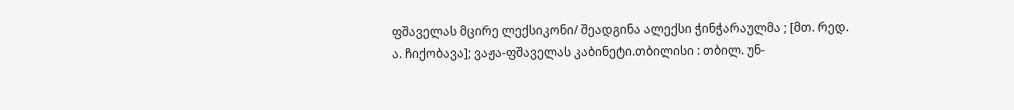ფშაველას მცირე ლექსიკონი/ შეადგინა ალექსი ჭინჭარაულმა ; [მთ. რედ. ა. ჩიქობავა]; ვაჟა-ფშაველას კაბინეტი.თბილისი : თბილ. უნ-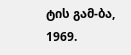ტის გამ-ბა, 1969.